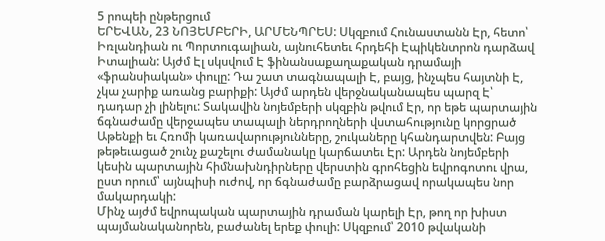5 րոպեի ընթերցում
ԵՐԵՎԱՆ, 23 ՆՈՅԵՄԲԵՐԻ, ԱՐՄԵՆՊՐԵՍ: Սկզբում Հունաստանն Էր, հետո՝ Իռլանդիան ու Պորտուգալիան, այնուհետեւ հրդեհի Էպիկենտրոն դարձավ Իտալիան: Այժմ Էլ սկսվում Է ֆինանսաքաղաքական դրամայի «ֆրանսիական» փուլը: Դա շատ տագնապալի Է, բայց, ինչպես հայտնի Է, չկա չարիք առանց բարիքի: Այժմ արդեն վերջնականապես պարզ Է՝ դադար չի լինելու: Տակավին նոյեմբերի սկզբին թվում Էր, որ եթե պարտային ճգնաժամը վերջապես տապալի ներդրողների վստահությունը կորցրած Աթենքի եւ Հռոմի կառավարությունները, շուկաները կհանդարտվեն: Բայց թեթեւացած շունչ քաշելու ժամանակը կարճատեւ Էր: Արդեն նոյեմբերի կեսին պարտային հիմնախնդիրները վերստին գրոհեցին եվրոգոտու վրա, ըստ որում՝ այնպիսի ուժով, որ ճգնաժամը բարձրացավ որակապես նոր մակարդակի:
Մինչ այժմ եվրոպական պարտային դրաման կարելի Էր, թող որ խիստ պայմանականորեն, բաժանել երեք փուլի: Սկզբում՝ 2010 թվականի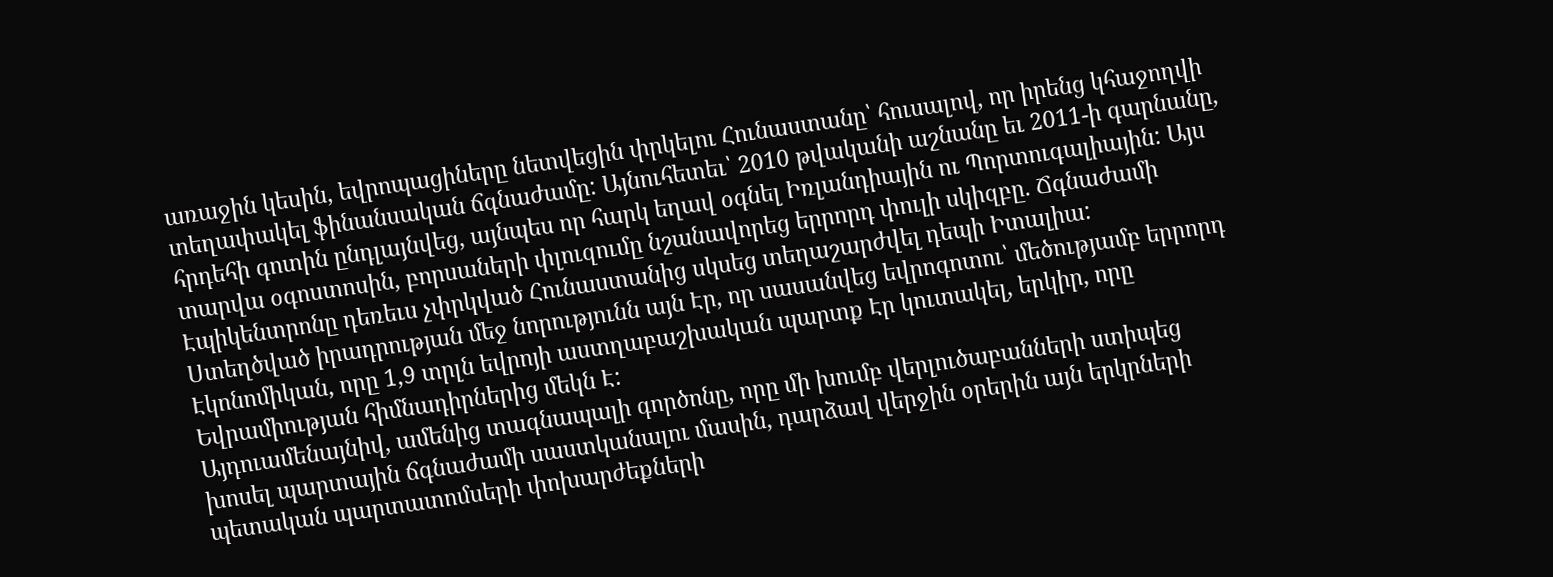առաջին կեսին, եվրոպացիները նետվեցին փրկելու Հունաստանը՝ հուսալով, որ իրենց կհաջողվի տեղափակել ֆինանսական ճգնաժամը: Այնուհետեւ՝ 2010 թվականի աշնանը եւ 2011-ի գարնանը, հրդեհի գոտին ընդլայնվեց, այնպես որ հարկ եղավ օգնել Իռլանդիային ու Պորտուգալիային: Այս տարվա օգոստոսին, բորսաների փլուզումը նշանավորեց երրորդ փուլի սկիզբը. Ճգնաժամի Էպիկենտրոնը դեռեւս չփրկված Հունաստանից սկսեց տեղաշարժվել դեպի Իտալիա:
Ստեղծված իրադրության մեջ նորությունն այն Էր, որ սասանվեց եվրոգոտու՝ մեծությամբ երրորդ Էկոնոմիկան, որը 1,9 տրլն եվրոյի աստղաբաշխական պարտք Էր կուտակել, երկիր, որը Եվրամիության հիմնադիրներից մեկն Է:
Այդուամենայնիվ, ամենից տագնապալի գործոնը, որը մի խումբ վերլուծաբանների ստիպեց խոսել պարտային ճգնաժամի սաստկանալու մասին, դարձավ վերջին օրերին այն երկրների պետական պարտատոմսերի փոխարժեքների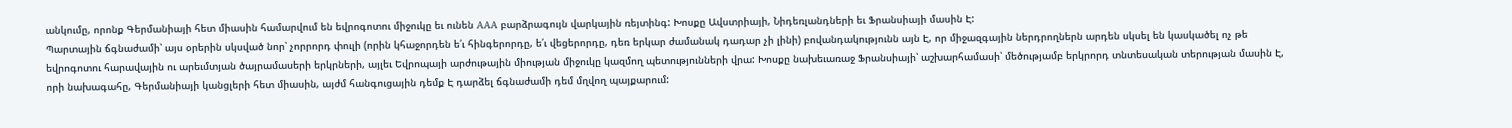անկումը, որոնք Գերմանիայի հետ միասին համարվում են եվրոգոտու միջուկը եւ ունեն AAA բարձրագույն վարկային ռեյտինգ: Խոսքը Ավստրիայի, Նիդեռլանդների եւ Ֆրանսիայի մասին Է:
Պարտային ճգնաժամի՝ այս օրերին սկսված նոր՝ չորրորդ փուլի (որին կհաջորդեն ե՛ւ հինգերորդը, ե՛ւ վեցերորդը, դեռ երկար ժամանակ դադար չի լինի) բովանդակությունն այն Է, որ միջազգային ներդրողներն արդեն սկսել են կասկածել ոչ թե եվրոգոտու հարավային ու արեւմտյան ծայրամասերի երկրների, այլեւ Եվրոպայի արժութային միության միջուկը կազմող պետությունների վրա: Խոսքը նախեւառաջ Ֆրանսիայի՝ աշխարհամասի՝ մեծությամբ երկրորդ տնտեսական տերության մասին Է, որի նախագահը, Գերմանիայի կանցլերի հետ միասին, այժմ հանգուցային դեմք Է դարձել ճգնաժամի դեմ մղվող պայքարում: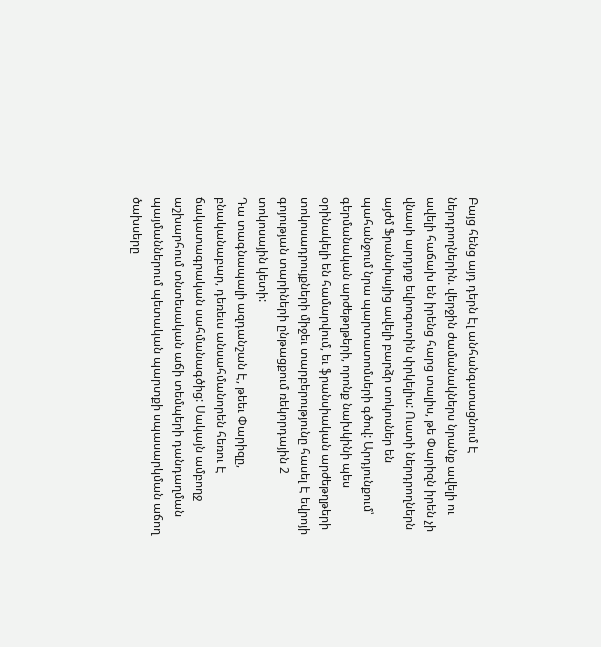Բայց հենց այդ դերն Էլ անհանգստացնում Է ներդրողներին. վերջին ժամանակներս նրանք ավելի ու ավելի հաճախ են իրենց հարց տալիս, թե Փարիզն իրեն չի վնասի արդյոք եվրոգոտին փրկելիս: Ուստի ներդրողներն այժմ Ֆրանսիայից ավելի բարձր տոկոսներ են պահանջում նրա պարտատոմսերի գծով: Արդյունքում՝ գերմանական արժեթղթերի, որոնք նախկինի պես օրինակելի են համարվում, եւ ֆրանսիական արժեթղթերի տոկոսադրույքների միջեւ տարբերությունը հասել Է եվրոյի գոյության տարիների ընթացքում ռեկորդային 2 տոկոսային կետի:
Դա տագնապալի ազդանշան Է, թեեւ Փարիզը, բնականաբար, դեռեւս անսահմանորեն հեռու Է ճակատագրական սահմանագծից: Սակայն ամբողջ աշխարհում տնտեսական աճի տեմպերի դանդաղման պայմաններում պետական պարտքի սպասարկման աճող ծախսերը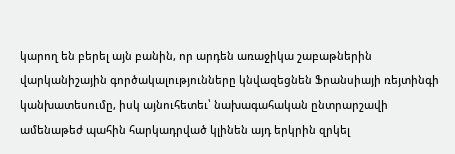կարող են բերել այն բանին, որ արդեն առաջիկա շաբաթներին վարկանիշային գործակալությունները կնվազեցնեն Ֆրանսիայի ռեյտինգի կանխատեսումը, իսկ այնուհետեւ՝ նախագահական ընտրարշավի ամենաթեժ պահին հարկադրված կլինեն այդ երկրին զրկել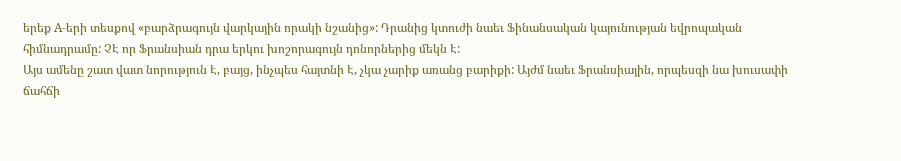երեք A-երի տեսքով «բարձրագույն վարկային որակի նշանից»: Դրանից կտուժի նաեւ Ֆինանսական կայունության եվրոպական հիմնադրամը: ՉԷ որ Ֆրանսիան դրա երկու խոշորագույն դոնորներից մեկն Է:
Այս ամենը շատ վատ նորություն Է, բայց, ինչպես հայտնի Է, չկա չարիք առանց բարիքի: Այժմ նաեւ Ֆրանսիային, որպեսզի նա խուսափի ճահճի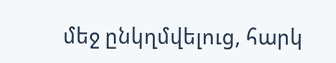մեջ ընկղմվելուց, հարկ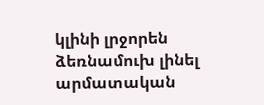կլինի լրջորեն ձեռնամուխ լինել արմատական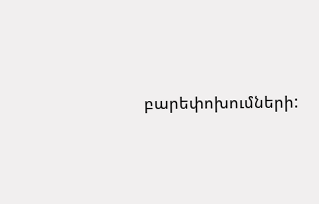բարեփոխումների: